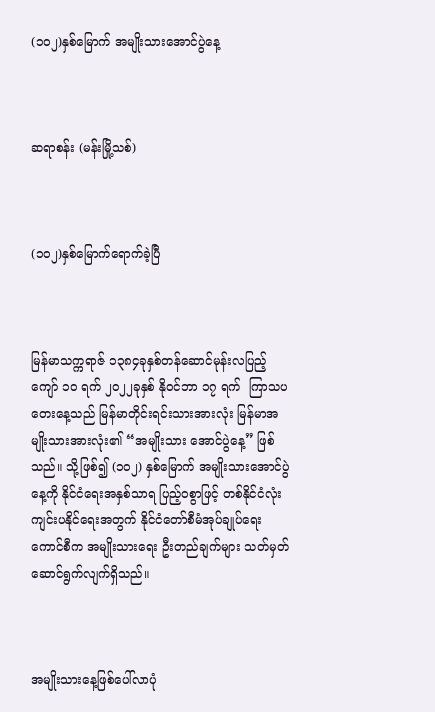(၁၀၂)နှစ်မြောက် အမျိုးသားအောင်ပွဲနေ့



ဆရာစန်း (မန်းမြို့သစ်)



(၁၀၂)နှစ်မြောက်ရောက်ခဲ့ပြီ



မြန်မာသက္ကရာဇ် ၁၃၈၄ခုနှစ်တန်ဆောင်မုန်းလပြည့်ကျော် ၁ဝ ရက် ၂၀၂၂ခုနှစ် နိုဝင်ဘာ ၁၇ ရက်  ကြာသပတေးနေ့သည် မြန်မာတိုင်းရင်းသားအားလုံး မြန်မာအမျိုးသားအားလုံး၏ “အမျိုးသား အောင်ပွဲနေ့” ဖြစ်သည်။ သို့ဖြစ်၍ (၁၀၂) နှစ်မြောက် အမျိုးသားအောင်ပွဲနေ့ကို နိုင်ငံရေးအနှစ်သာရ ပြည့်ဝစွာဖြင့် တစ်နိုင်ငံလုံးကျင်းပနိုင်ရေးအတွက် နိုင်ငံတော်စီမံအုပ်ချုပ်ရေးကောင်စီက အမျိုးသားရေး ဦးတည်ချက်များ သတ်မှတ်ဆောင်ရွက်လျက်ရှိသည်။



အမျိုးသားနေ့ဖြစ်ပေါ်လာပုံ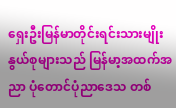ရှေးဦးမြန်မာတိုင်းရင်းသားမျိုးနွယ်စုများသည် မြန်မာ့အထက်အညာ ပုံတောင်ပုံညာဒေသ တစ်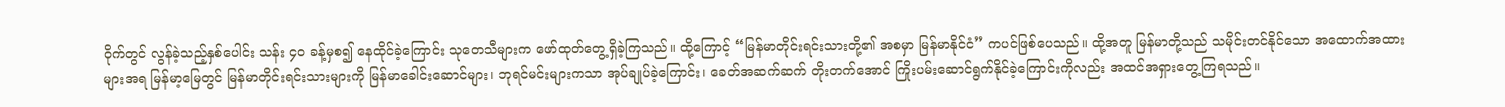ဝိုက်တွင် လွန်ခဲ့သည့်နှစ်ပေါင်း သန်း ၄၀ ခန့်မှစ၍ နေထိုင်ခဲ့ကြောင်း သုတေသီများက ဖော်ထုတ်တွေ့ရှိခဲ့ကြသည်။ ထို့ကြောင့် “မြန်မာတိုင်းရင်းသားတို့၏ အစမှာ မြန်မာနိုင်ငံ” ကပင်ဖြစ်ပေသည်။ ထို့အတူ မြန်မာတို့သည် သမိုင်းတင်နိုင်သော အထောက်အထားများအရ မြန်မာ့မြေတွင် မြန်မာတိုင်းရင်းသားများကို မြန်မာခေါင်းဆောင်များ၊ ဘုရင်မင်းများကသာ အုပ်ချုပ်ခဲ့ကြောင်း၊ ခေတ်အဆက်ဆက် တိုးတက်အောင် ကြိုးပမ်းဆောင်ရွက်နိုင်ခဲ့ကြောင်းကိုလည်း အထင်အရှားတွေ့ကြရသည်။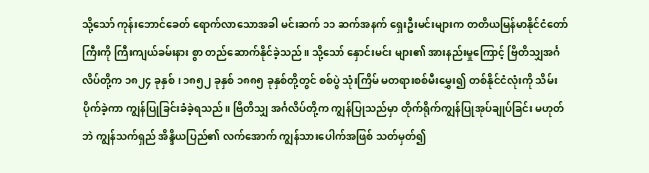သို့သော် ကုန်းဘောင်ခေတ် ရောက်လာသောအခါ မင်းဆက် ၁၁ ဆက်အနက် ရှေးဦးမင်းများက တတိယမြန်မာနိုင်ငံတော်ကြီးကို ကြီးကျယ်ခမ်းနား စွာ တည်ဆောက်နိုင်ခဲ့သည်။ သို့သော် နှောင်းမင်း များ၏ အားနည်းမှုကြောင့် ဗြိတိသျှအင်္ဂလိပ်တို့က ၁၈၂၄ ခုနှစ်၊ ၁၈၅၂ ခုနှစ် ၁၈၈၅ ခုနှစ်တို့တွင် စစ်ပွဲ သုံးကြိမ် မတရားစစ်မီးမွှေး၍ တစ်နိုင်ငံလုံးကို သိမ်းပိုက်ခဲ့ကာ ကျွန်ပြုခြင်းခံခဲ့ရသည်။ ဗြိတိသျှ အင်္ဂလိပ်တို့က ကျွန်ပြုသည်မှာ တိုက်ရိုက်ကျွန်ပြုအုပ်ချုပ်ခြင်း မဟုတ်ဘဲ ကျွန်သက်ရှည် အိန္ဒိယပြည်၏ လက်အောက် ကျွန်သားပေါက်အဖြစ် သတ်မှတ်၍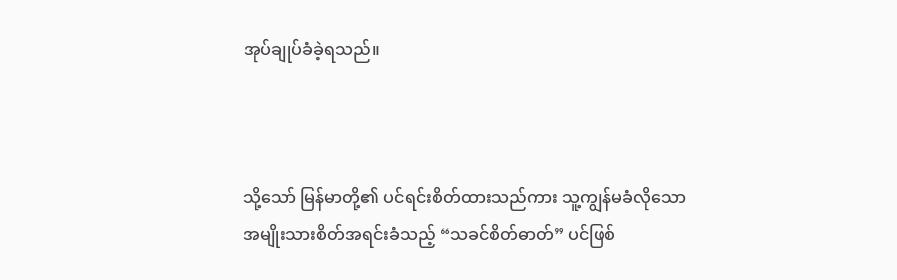အုပ်ချုပ်ခံခဲ့ရသည်။



သို့သော် မြန်မာတို့၏ ပင်ရင်းစိတ်ထားသည်ကား သူ့ကျွန်မခံလိုသော အမျိုးသားစိတ်အရင်းခံသည့် “သခင်စိတ်ဓာတ်” ပင်ဖြစ်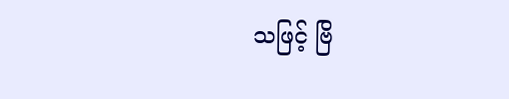သဖြင့် ဗြိ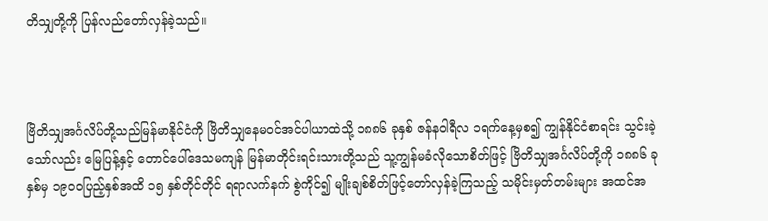တိသျှတို့ကို ပြန်လည်တော်လှန်ခဲ့သည်။



ဗြိတိသျှအင်္ဂလိပ်တို့သည်မြန်မာနိုင်ငံကို ဗြိတိသျှနေမဝင်အင်ပါယာထဲသို့ ၁၈၈၆ ခုနှစ် ဇန်နဝါရီလ ၁ရက်နေ့မှစ၍ ကျွန်နိုင်ငံစာရင်း သွင်းခဲ့သော်လည်း မြေပြန့်နှင့် တောင်ပေါ်ဒေသမကျန် မြန်မာတိုင်းရင်းသားတို့သည် သူ့ကျွန်မခံလိုသောစိတ်ဖြင့် ဗြိတိသျှအင်္ဂလိပ်တို့ကို ၁၈၈၆ ခုနှစ်မှ ၁၉ဝဝပြည့်နှစ်အထိ ၁၅ နှစ်တိုင်တိုင် ရရာလက်နက် စွဲကိုင်၍ မျိုးချစ်စိတ်ဖြင့်တော်လှန်ခဲ့ကြသည့် သမိုင်းမှတ်တမ်းများ အထင်အ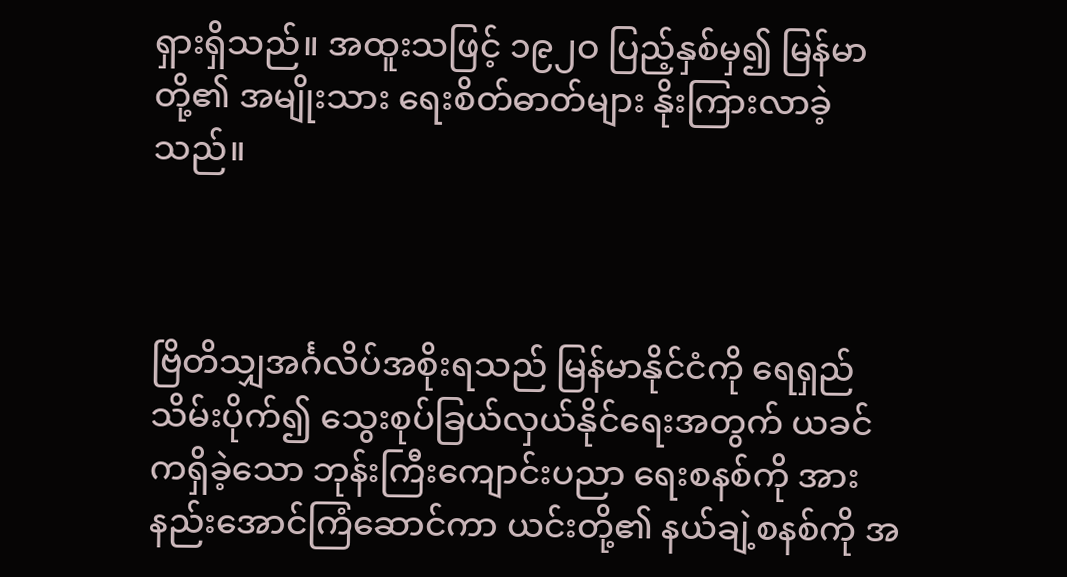ရှားရှိသည်။ အထူးသဖြင့် ၁၉၂ဝ ပြည့်နှစ်မှ၍ မြန်မာတို့၏ အမျိုးသား ရေးစိတ်ဓာတ်များ နိုးကြားလာခဲ့သည်။



ဗြိတိသျှအင်္ဂလိပ်အစိုးရသည် မြန်မာနိုင်ငံကို ရေရှည်သိမ်းပိုက်၍ သွေးစုပ်ခြယ်လှယ်နိုင်ရေးအတွက် ယခင်ကရှိခဲ့သော ဘုန်းကြီးကျောင်းပညာ ရေးစနစ်ကို အားနည်းအောင်ကြံဆောင်ကာ ယင်းတို့၏ နယ်ချဲ့စနစ်ကို အ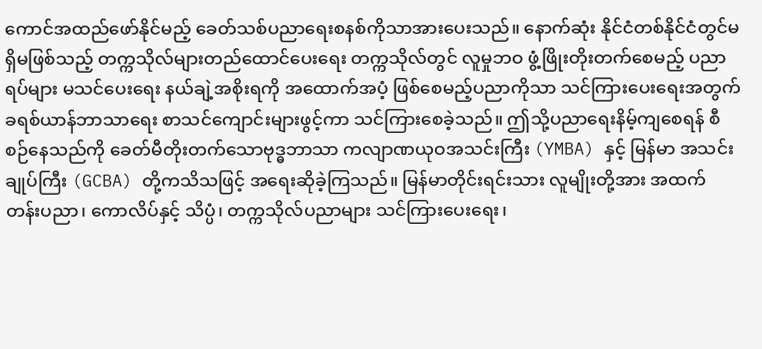ကောင်အထည်ဖော်နိုင်မည့် ခေတ်သစ်ပညာရေးစနစ်ကိုသာအားပေးသည်။ နောက်ဆုံး နိုင်ငံတစ်နိုင်ငံတွင်မရှိမဖြစ်သည့် တက္ကသိုလ်များတည်ထောင်ပေးရေး တက္ကသိုလ်တွင် လူမှုဘဝ ဖွံ့ဖြိုးတိုးတက်စေမည့် ပညာရပ်များ မသင်ပေးရေး နယ်ချဲ့အစိုးရကို အထောက်အပံ့ ဖြစ်စေမည့်ပညာကိုသာ သင်ကြားပေးရေးအတွက် ခရစ်ယာန်ဘာသာရေး စာသင်ကျောင်းများဖွင့်ကာ သင်ကြားစေခဲ့သည်။ ဤသို့ပညာရေးနိမ့်ကျစေရန် စီစဉ်နေသည်ကို ခေတ်မီတိုးတက်သောဗုဒ္ဓဘာသာ ကလျာဏယုဝအသင်းကြီး (YMBA) နှင့် မြန်မာ အသင်းချုပ်ကြီး (GCBA) တို့ကသိသဖြင့် အရေးဆိုခဲ့ကြသည်။ မြန်မာတိုင်းရင်းသား လူမျိုးတို့အား အထက်တန်းပညာ၊ ကောလိပ်နှင့် သိပ္ပံ၊ တက္ကသိုလ်ပညာများ သင်ကြားပေးရေး၊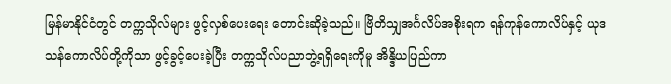မြန်မာနိုင်ငံတွင် တက္ကသိုလ်များ ဖွင့်လှစ်ပေးရေး တောင်းဆိုခဲ့သည်။ ဗြိတိသျှအင်္ဂလိပ်အစိုးရက ရန်ကုန်ကောလိပ်နှင့် ယုဒသန်ကောလိပ်တို့ကိုသာ ဖွင့်ခွင့်ပေးခဲ့ပြီး တက္ကသိုလ်ပညာဘွဲ့ရရှိရေးကိုမူ အိန္ဒိယပြည်ကာ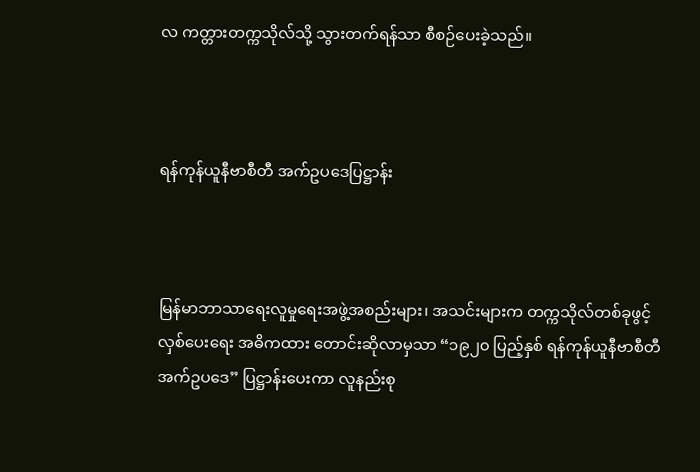လ ကတ္တားတက္ကသိုလ်သို့ သွားတက်ရန်သာ စီစဉ်ပေးခဲ့သည်။



ရန်ကုန်ယူနီဗာစီတီ အက်ဥပဒေပြဋ္ဌာန်း



မြန်မာဘာသာရေးလူမှုရေးအဖွဲ့အစည်းများ၊ အသင်းများက တက္ကသိုလ်တစ်ခုဖွင့်လှစ်ပေးရေး အဓိကထား တောင်းဆိုလာမှသာ “၁၉၂၀ ပြည့်နှစ် ရန်ကုန်ယူနီဗာစီတီ အက်ဥပဒေ” ပြဋ္ဌာန်းပေးကာ လူနည်းစု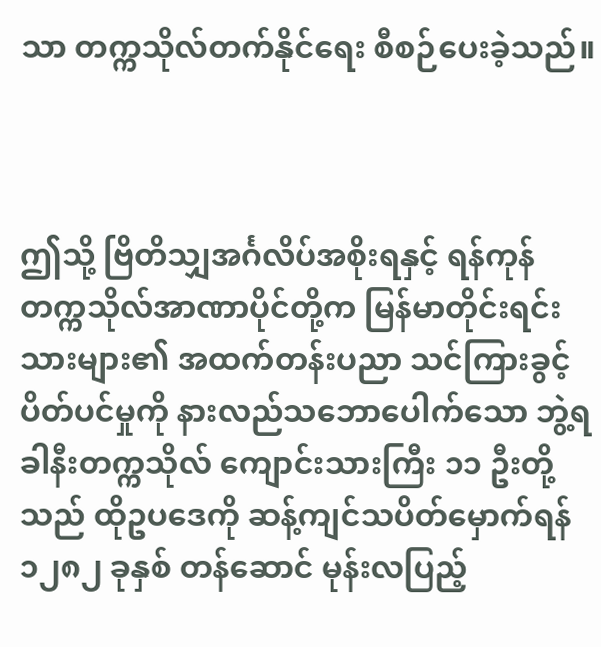သာ တက္ကသိုလ်တက်နိုင်ရေး စီစဉ်ပေးခဲ့သည်။



ဤသို့ ဗြိတိသျှအင်္ဂလိပ်အစိုးရနှင့် ရန်ကုန် တက္ကသိုလ်အာဏာပိုင်တို့က မြန်မာတိုင်းရင်းသားများ၏ အထက်တန်းပညာ သင်ကြားခွင့် ပိတ်ပင်မှုကို နားလည်သဘောပေါက်သော ဘွဲ့ရခါနီးတက္ကသိုလ် ကျောင်းသားကြီး ၁၁ ဦးတို့သည် ထိုဥပဒေကို ဆန့်ကျင်သပိတ်မှောက်ရန် ၁၂၈၂ ခုနှစ် တန်ဆောင် မုန်းလပြည့်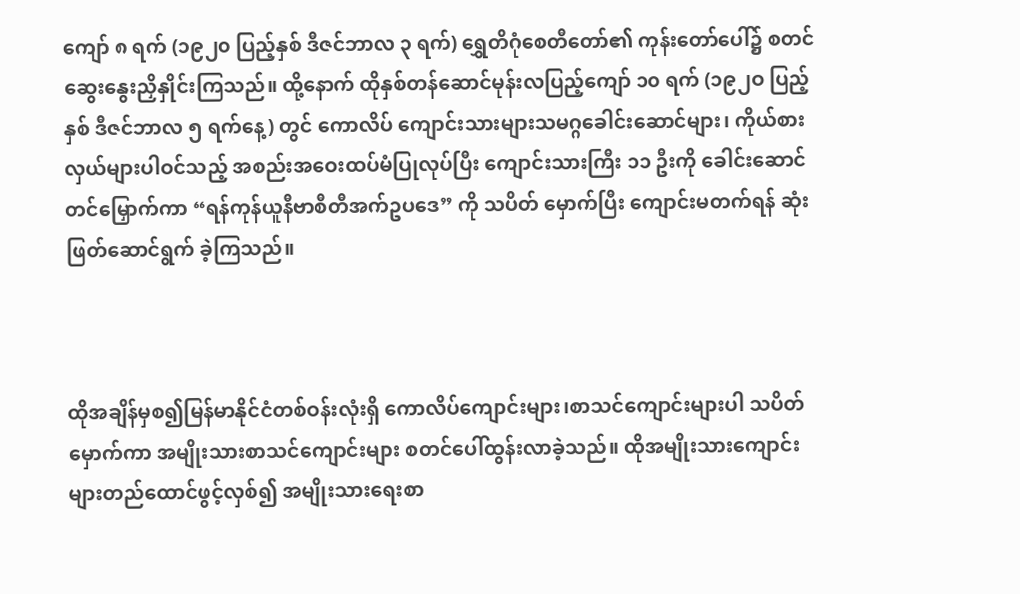ကျော် ၈ ရက် (၁၉၂၀ ပြည့်နှစ် ဒီဇင်ဘာလ ၃ ရက်) ရွှေတိဂုံစေတီတော်၏ ကုန်းတော်ပေါ်၌ စတင်ဆွေးနွေးညှိနှိုင်းကြသည်။ ထို့နောက် ထိုနှစ်တန်ဆောင်မုန်းလပြည့်ကျော် ၁၀ ရက် (၁၉၂ဝ ပြည့်နှစ် ဒီဇင်ဘာလ ၅ ရက်နေ့) တွင် ကောလိပ် ကျောင်းသားများသမဂ္ဂခေါင်းဆောင်များ၊ ကိုယ်စား လှယ်များပါဝင်သည့် အစည်းအဝေးထပ်မံပြုလုပ်ပြီး ကျောင်းသားကြီး ၁၁ ဦးကို ခေါင်းဆောင်တင်မြှောက်ကာ “ရန်ကုန်ယူနီဗာစီတီအက်ဥပဒေ” ကို သပိတ် မှောက်ပြီး ကျောင်းမတက်ရန် ဆုံးဖြတ်ဆောင်ရွက် ခဲ့ကြသည်။



ထိုအချိန်မှစ၍မြန်မာနိုင်ငံတစ်ဝန်းလုံးရှိ ကောလိပ်ကျောင်းများ၊စာသင်ကျောင်းများပါ သပိတ်မှောက်ကာ အမျိုးသားစာသင်ကျောင်းများ စတင်ပေါ်ထွန်းလာခဲ့သည်။ ထိုအမျိုးသားကျောင်း များတည်ထောင်ဖွင့်လှစ်၍ အမျိုးသားရေးစာ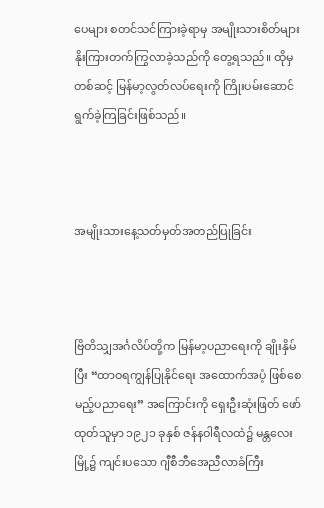ပေများ စတင်သင်ကြားခဲ့ရာမှ အမျိုးသားစိတ်များ နိုးကြားတက်ကြွလာခဲ့သည်ကို တွေ့ရသည်။ ထိုမှတစ်ဆင့် မြန်မာ့လွတ်လပ်ရေးကို ကြိုးပမ်းဆောင်ရွက်ခဲ့ကြခြင်းဖြစ်သည်။



အမျိုးသားနေ့သတ်မှတ်အတည်ပြုခြင်း



ဗြိတိသျှအင်္ဂလိပ်တို့က မြန်မာ့ပညာရေးကို ချိုးနှိမ်ပြီး “ထာဝရကျွန်ပြုနိုင်ရေး အထောက်အပံ့ ဖြစ်စေမည့်ပညာရေး” အကြောင်းကို ရှေးဦးဆုံးဖြတ် ဖော်ထုတ်သူမှာ ၁၉၂၁ ခုနှစ် ဇန်နဝါရီလထဲ၌ မန္တလေးမြို့၌ ကျင်းပသော ဂျီစီဘီအေညီလာခံကြီး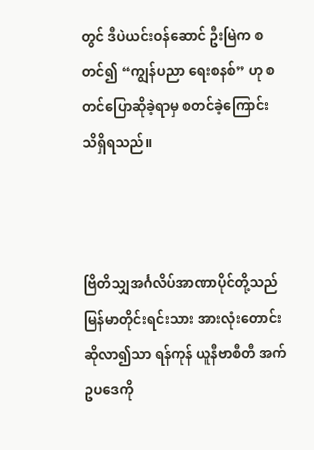တွင် ဒီပဲယင်းဝန်ဆောင် ဦးမြဲက စတင်၍ “ကျွန်ပညာ ရေးစနစ်” ဟု စတင်ပြောဆိုခဲ့ရာမှ စတင်ခဲ့ကြောင်း သိရှိရသည်။



ဗြိတိသျှအင်္ဂလိပ်အာဏာပိုင်တို့သည် မြန်မာတိုင်းရင်းသား အားလုံးတောင်းဆိုလာ၍သာ ရန်ကုန် ယူနီဗာစီတီ အက်ဥပဒေကို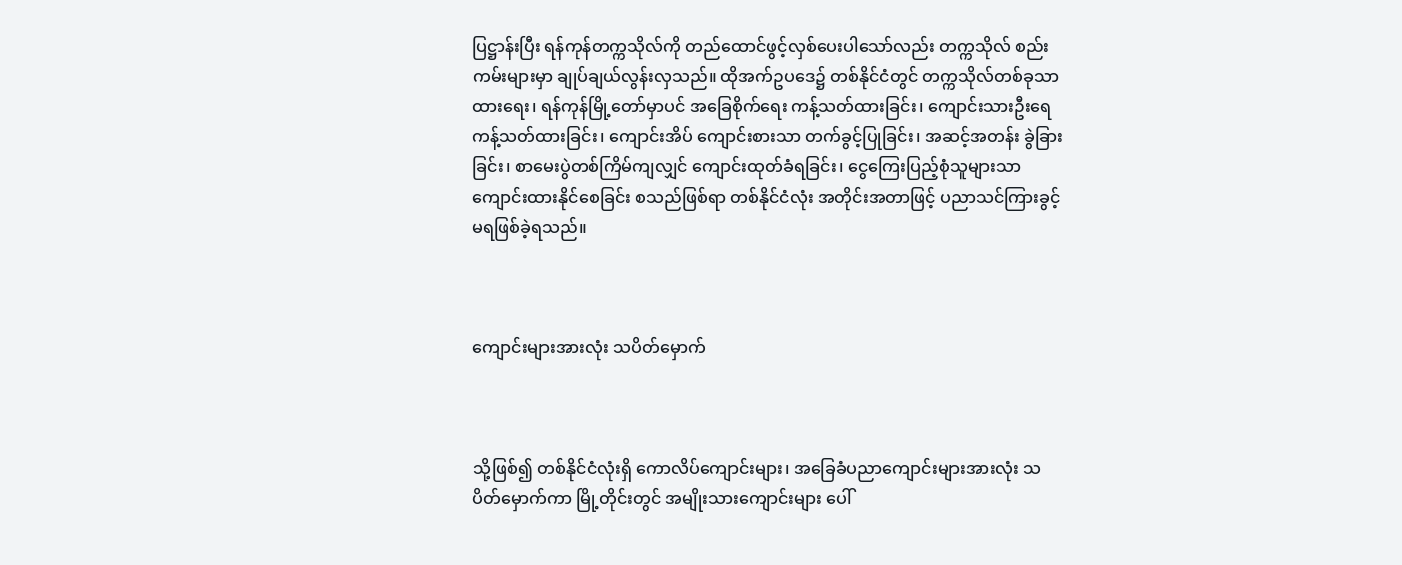ပြဋ္ဌာန်းပြီး ရန်ကုန်တက္ကသိုလ်ကို တည်ထောင်ဖွင့်လှစ်ပေးပါသော်လည်း တက္ကသိုလ် စည်းကမ်းများမှာ ချုပ်ချယ်လွန်းလှသည်။ ထိုအက်ဥပဒေ၌ တစ်နိုင်ငံတွင် တက္ကသိုလ်တစ်ခုသာထားရေး၊ ရန်ကုန်မြို့တော်မှာပင် အခြေစိုက်ရေး ကန့်သတ်ထားခြင်း၊ ကျောင်းသားဦးရေ ကန့်သတ်ထားခြင်း၊ ကျောင်းအိပ် ကျောင်းစားသာ တက်ခွင့်ပြုခြင်း၊ အဆင့်အတန်း ခွဲခြားခြင်း၊ စာမေးပွဲတစ်ကြိမ်ကျလျှင် ကျောင်းထုတ်ခံရခြင်း၊ ငွေကြေးပြည့်စုံသူများသာ ကျောင်းထားနိုင်စေခြင်း စသည်ဖြစ်ရာ တစ်နိုင်ငံလုံး အတိုင်းအတာဖြင့် ပညာသင်ကြားခွင့် မရဖြစ်ခဲ့ရသည်။



ကျောင်းများအားလုံး သပိတ်မှောက်



သို့ဖြစ်၍ တစ်နိုင်ငံလုံးရှိ ကောလိပ်ကျောင်းများ၊ အခြေခံပညာကျောင်းများအားလုံး သပိတ်မှောက်ကာ မြို့တိုင်းတွင် အမျိုးသားကျောင်းများ ပေါ်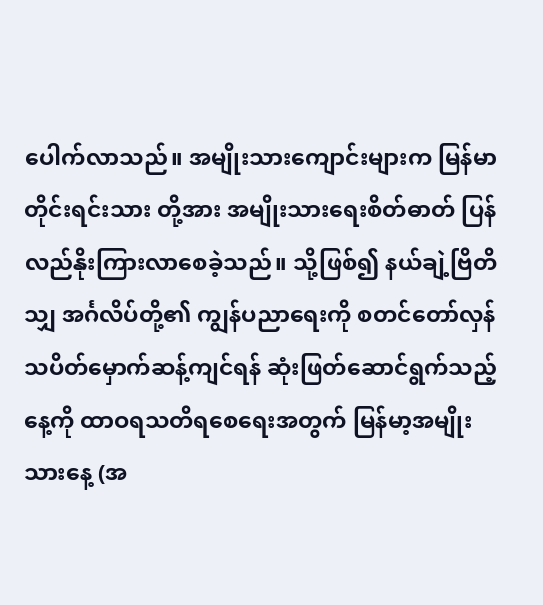ပေါက်လာသည်။ အမျိုးသားကျောင်းများက မြန်မာတိုင်းရင်းသား တို့အား အမျိုးသားရေးစိတ်ဓာတ် ပြန်လည်နိုးကြားလာစေခဲ့သည်။ သို့ဖြစ်၍ နယ်ချဲ့ဗြိတိသျှ အင်္ဂလိပ်တို့၏ ကျွန်ပညာရေးကို စတင်တော်လှန် သပိတ်မှောက်ဆန့်ကျင်ရန် ဆုံးဖြတ်ဆောင်ရွက်သည့်နေ့ကို ထာဝရသတိရစေရေးအတွက် မြန်မာ့အမျိုးသားနေ့ (အ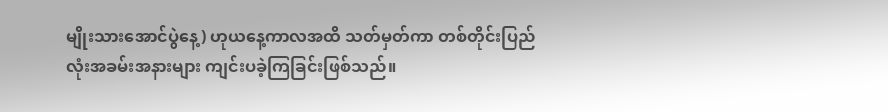မျိုးသားအောင်ပွဲနေ့) ဟုယနေ့ကာလအထိ သတ်မှတ်ကာ တစ်တိုင်းပြည်လုံးအခမ်းအနားများ ကျင်းပခဲ့ကြခြင်းဖြစ်သည်။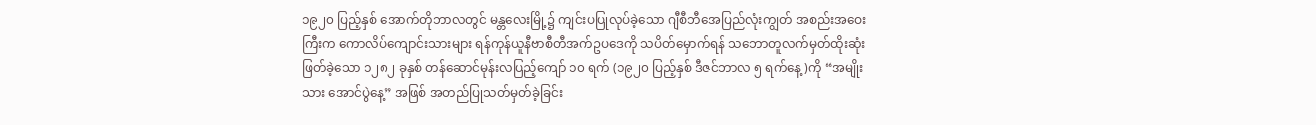၁၉၂၀ ပြည့်နှစ် အောက်တိုဘာလတွင် မန္တလေးမြို့၌ ကျင်းပပြုလုပ်ခဲ့သော ဂျီစီဘီအေပြည်လုံးကျွတ် အစည်းအဝေးကြီးက ကောလိပ်ကျောင်းသားများ ရန်ကုန်ယူနီဗာစီတီအက်ဥပဒေကို သပိတ်မှောက်ရန် သဘောတူလက်မှတ်ထိုးဆုံးဖြတ်ခဲ့သော ၁၂၈၂ ခုနှစ် တန်ဆောင်မုန်းလပြည့်ကျော် ၁၀ ရက် (၁၉၂၀ ပြည့်နှစ် ဒီဇင်ဘာလ ၅ ရက်နေ့)ကို “အမျိုးသား အောင်ပွဲနေ့” အဖြစ် အတည်ပြုသတ်မှတ်ခဲ့ခြင်း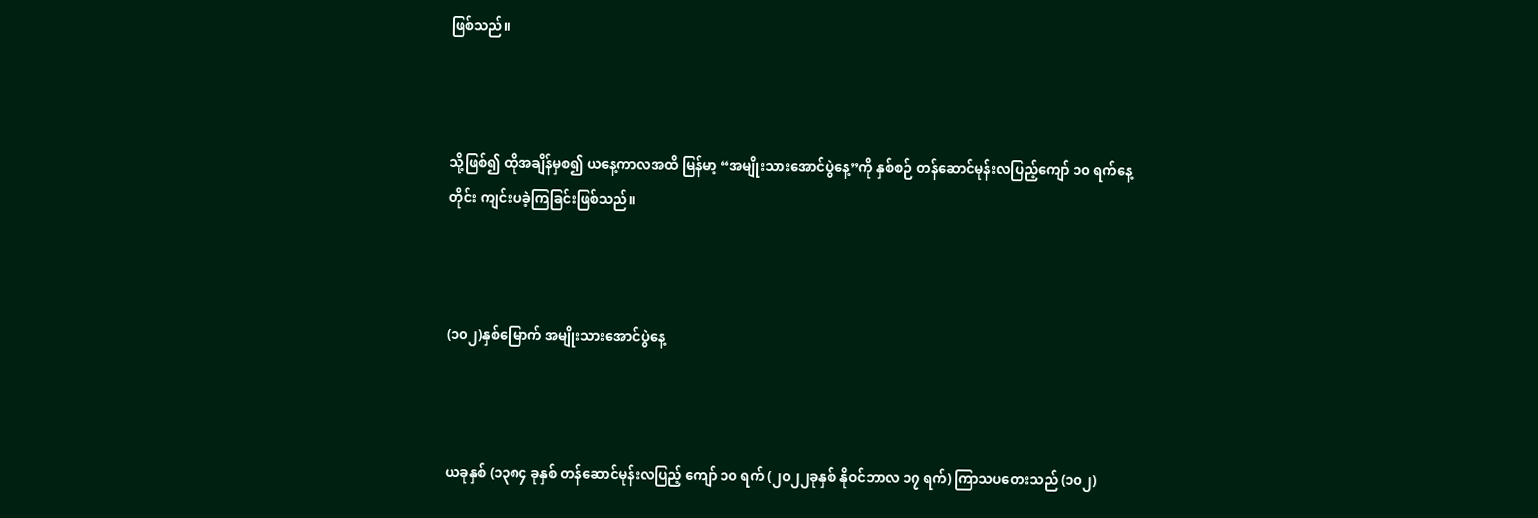ဖြစ်သည်။



သို့ဖြစ်၍ ထိုအချိန်မှစ၍ ယနေ့ကာလအထိ မြန်မာ့ “အမျိုးသားအောင်ပွဲနေ့”ကို နှစ်စဉ် တန်ဆောင်မုန်းလပြည့်ကျော် ၁၀ ရက်နေ့တိုင်း ကျင်းပခဲ့ကြခြင်းဖြစ်သည်။



(၁၀၂)နှစ်မြောက် အမျိုးသားအောင်ပွဲနေ့



ယခုနှစ် (၁၃၈၄ ခုနှစ် တန်ဆောင်မုန်းလပြည့် ကျော် ၁၀ ရက် (၂၀၂၂ခုနှစ် နိုဝင်ဘာလ ၁၇ ရက်) ကြာသပတေးသည် (၁၀၂)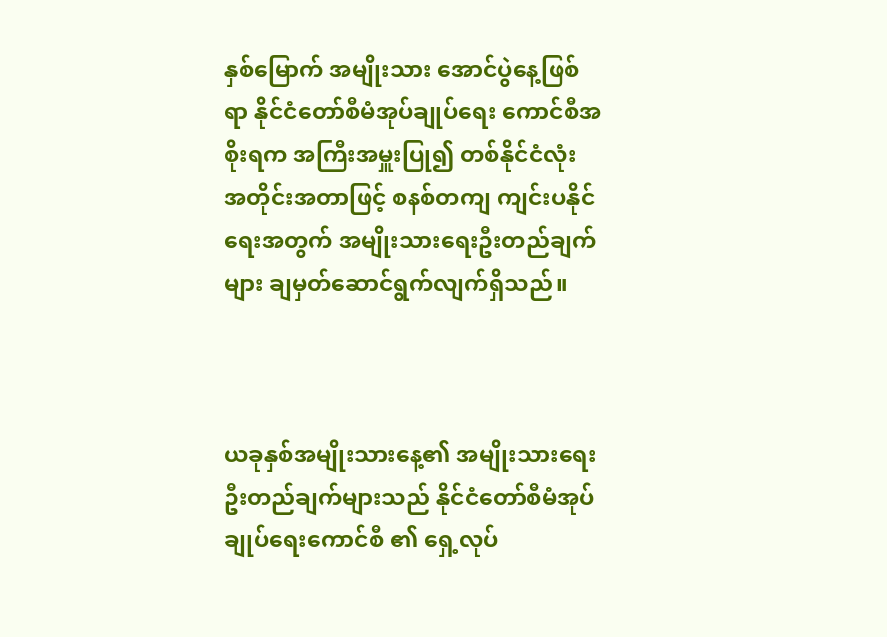နှစ်မြောက် အမျိုးသား အောင်ပွဲနေ့ဖြစ်ရာ နိုင်ငံတော်စီမံအုပ်ချုပ်ရေး ကောင်စီအစိုးရက အကြီးအမှူးပြု၍ တစ်နိုင်ငံလုံး အတိုင်းအတာဖြင့် စနစ်တကျ ကျင်းပနိုင်ရေးအတွက် အမျိုးသားရေးဦးတည်ချက်များ ချမှတ်ဆောင်ရွက်လျက်ရှိသည်။



ယခုနှစ်အမျိုးသားနေ့၏ အမျိုးသားရေးဦးတည်ချက်များသည် နိုင်ငံတော်စီမံအုပ်ချုပ်ရေးကောင်စီ ၏ ရှေ့လုပ်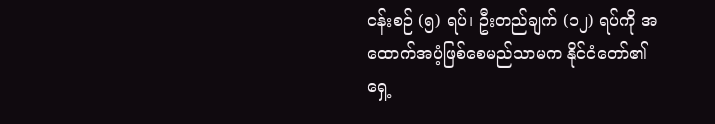ငန်းစဉ် (၅) ရပ်၊ ဦးတည်ချက် (၁၂) ရပ်ကို အထောက်အပံ့ဖြစ်စေမည်သာမက နိုင်ငံတော်၏ ရှေ့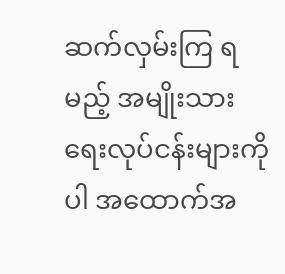ဆက်လှမ်းကြ ရမည့် အမျိုးသားရေးလုပ်ငန်းများကိုပါ အထောက်အ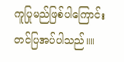ကူပြုမည်ဖြစ်ပါကြောင်း တင်ပြအပ်ပါသည်။။